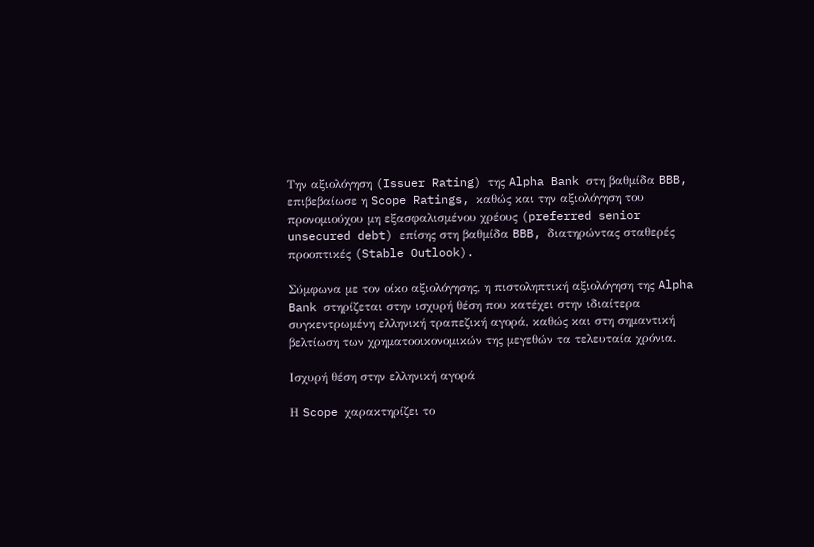Την αξιολόγηση (Issuer Rating) της Alpha Bank στη βαθμίδα BBB, επιβεβαίωσε η Scope Ratings, καθώς και την αξιολόγηση του προνομιούχου μη εξασφαλισμένου χρέους (preferred senior unsecured debt) επίσης στη βαθμίδα BBB, διατηρώντας σταθερές προοπτικές (Stable Outlook).

Σύμφωνα με τον οίκο αξιολόγησης, η πιστοληπτική αξιολόγηση της Alpha Bank στηρίζεται στην ισχυρή θέση που κατέχει στην ιδιαίτερα συγκεντρωμένη ελληνική τραπεζική αγορά, καθώς και στη σημαντική βελτίωση των χρηματοοικονομικών της μεγεθών τα τελευταία χρόνια.

Ισχυρή θέση στην ελληνική αγορά

Η Scope χαρακτηρίζει το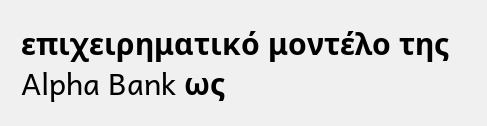επιχειρηματικό μοντέλο της Alpha Bank ως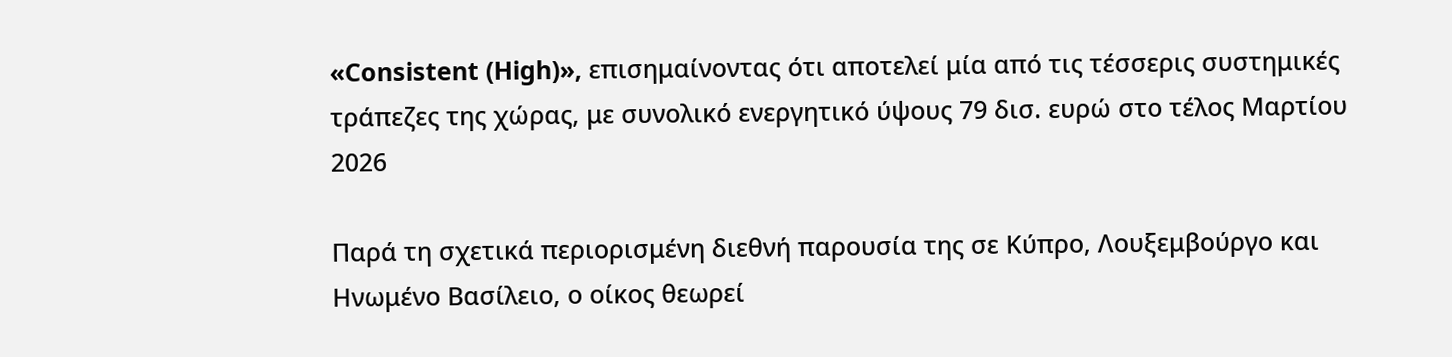«Consistent (High)», επισημαίνοντας ότι αποτελεί μία από τις τέσσερις συστημικές τράπεζες της χώρας, με συνολικό ενεργητικό ύψους 79 δισ. ευρώ στο τέλος Μαρτίου 2026

Παρά τη σχετικά περιορισμένη διεθνή παρουσία της σε Κύπρο, Λουξεμβούργο και Ηνωμένο Βασίλειο, ο οίκος θεωρεί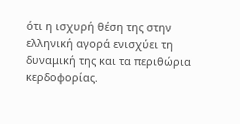ότι η ισχυρή θέση της στην ελληνική αγορά ενισχύει τη δυναμική της και τα περιθώρια κερδοφορίας.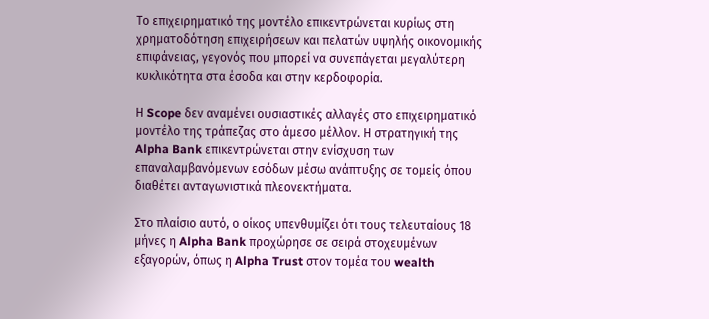Το επιχειρηματικό της μοντέλο επικεντρώνεται κυρίως στη χρηματοδότηση επιχειρήσεων και πελατών υψηλής οικονομικής επιφάνειας, γεγονός που μπορεί να συνεπάγεται μεγαλύτερη κυκλικότητα στα έσοδα και στην κερδοφορία.

Η Scope δεν αναμένει ουσιαστικές αλλαγές στο επιχειρηματικό μοντέλο της τράπεζας στο άμεσο μέλλον. Η στρατηγική της Alpha Bank επικεντρώνεται στην ενίσχυση των επαναλαμβανόμενων εσόδων μέσω ανάπτυξης σε τομείς όπου διαθέτει ανταγωνιστικά πλεονεκτήματα.

Στο πλαίσιο αυτό, ο οίκος υπενθυμίζει ότι τους τελευταίους 18 μήνες η Alpha Bank προχώρησε σε σειρά στοχευμένων εξαγορών, όπως η Alpha Trust στον τομέα του wealth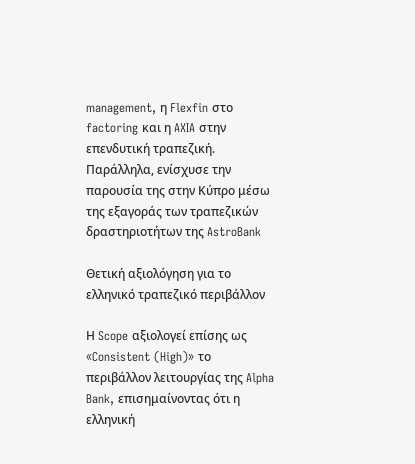management, η Flexfin στο factoring και η AXIA στην επενδυτική τραπεζική. Παράλληλα, ενίσχυσε την παρουσία της στην Κύπρο μέσω της εξαγοράς των τραπεζικών δραστηριοτήτων της AstroBank

Θετική αξιολόγηση για το ελληνικό τραπεζικό περιβάλλον

Η Scope αξιολογεί επίσης ως «Consistent (High)» το περιβάλλον λειτουργίας της Alpha Bank, επισημαίνοντας ότι η ελληνική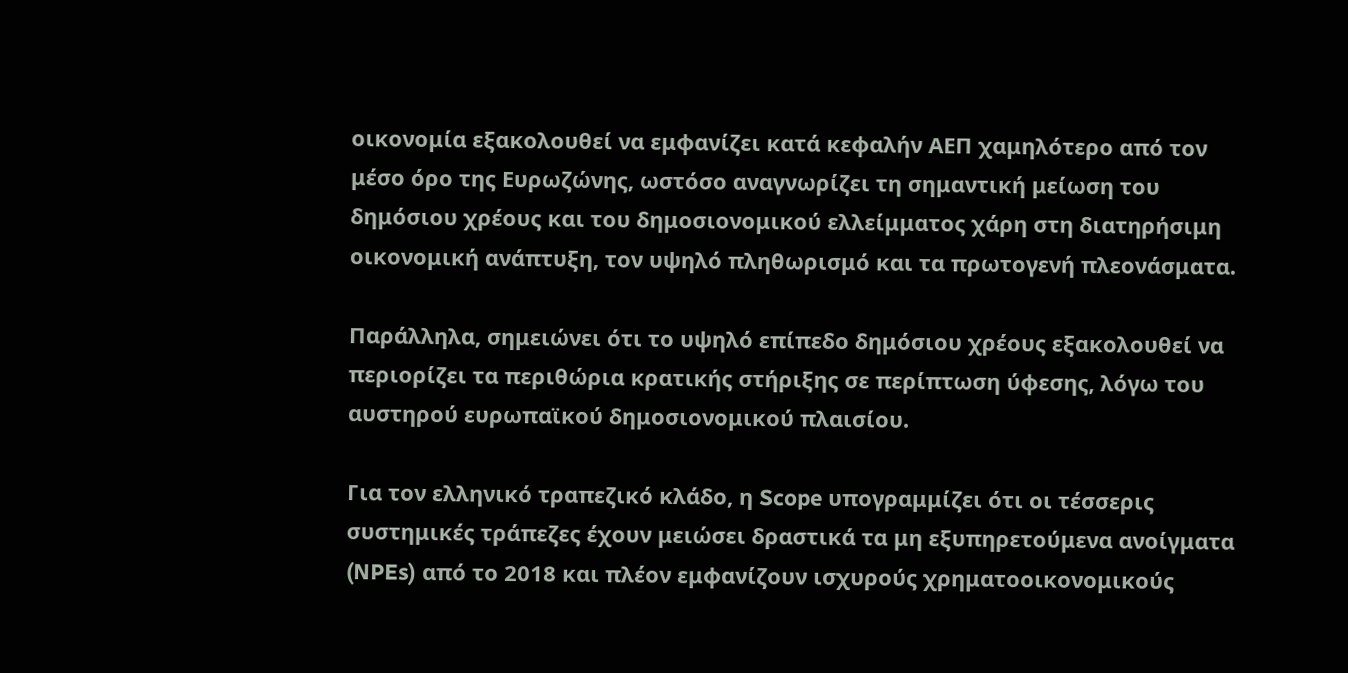οικονομία εξακολουθεί να εμφανίζει κατά κεφαλήν ΑΕΠ χαμηλότερο από τον μέσο όρο της Ευρωζώνης, ωστόσο αναγνωρίζει τη σημαντική μείωση του δημόσιου χρέους και του δημοσιονομικού ελλείμματος χάρη στη διατηρήσιμη οικονομική ανάπτυξη, τον υψηλό πληθωρισμό και τα πρωτογενή πλεονάσματα.

Παράλληλα, σημειώνει ότι το υψηλό επίπεδο δημόσιου χρέους εξακολουθεί να περιορίζει τα περιθώρια κρατικής στήριξης σε περίπτωση ύφεσης, λόγω του αυστηρού ευρωπαϊκού δημοσιονομικού πλαισίου.

Για τον ελληνικό τραπεζικό κλάδο, η Scope υπογραμμίζει ότι οι τέσσερις συστημικές τράπεζες έχουν μειώσει δραστικά τα μη εξυπηρετούμενα ανοίγματα (NPEs) από το 2018 και πλέον εμφανίζουν ισχυρούς χρηματοοικονομικούς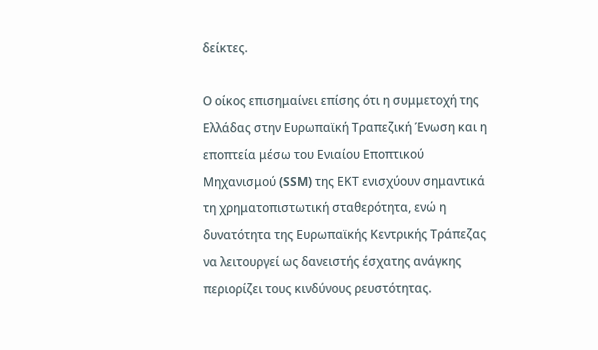δείκτες.

Ο οίκος επισημαίνει επίσης ότι η συμμετοχή της Ελλάδας στην Ευρωπαϊκή Τραπεζική Ένωση και η εποπτεία μέσω του Ενιαίου Εποπτικού Μηχανισμού (SSM) της ΕΚΤ ενισχύουν σημαντικά τη χρηματοπιστωτική σταθερότητα, ενώ η δυνατότητα της Ευρωπαϊκής Κεντρικής Τράπεζας να λειτουργεί ως δανειστής έσχατης ανάγκης περιορίζει τους κινδύνους ρευστότητας.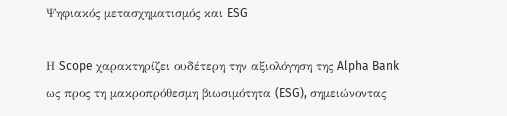Ψηφιακός μετασχηματισμός και ESG

Η Scope χαρακτηρίζει ουδέτερη την αξιολόγηση της Alpha Bank ως προς τη μακροπρόθεσμη βιωσιμότητα (ESG), σημειώνοντας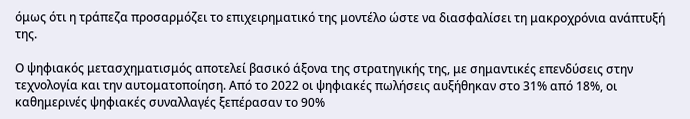όμως ότι η τράπεζα προσαρμόζει το επιχειρηματικό της μοντέλο ώστε να διασφαλίσει τη μακροχρόνια ανάπτυξή της.

Ο ψηφιακός μετασχηματισμός αποτελεί βασικό άξονα της στρατηγικής της, με σημαντικές επενδύσεις στην τεχνολογία και την αυτοματοποίηση. Από το 2022 οι ψηφιακές πωλήσεις αυξήθηκαν στο 31% από 18%, οι καθημερινές ψηφιακές συναλλαγές ξεπέρασαν το 90%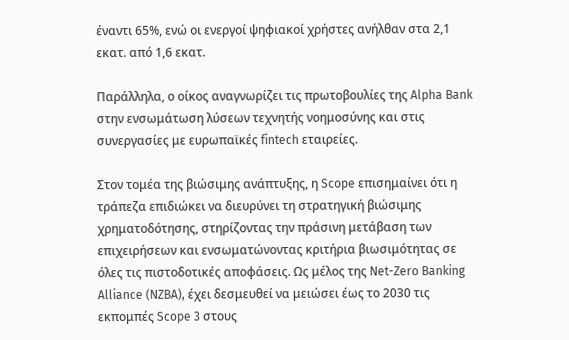έναντι 65%, ενώ οι ενεργοί ψηφιακοί χρήστες ανήλθαν στα 2,1 εκατ. από 1,6 εκατ.

Παράλληλα, ο οίκος αναγνωρίζει τις πρωτοβουλίες της Alpha Bank στην ενσωμάτωση λύσεων τεχνητής νοημοσύνης και στις συνεργασίες με ευρωπαϊκές fintech εταιρείες.

Στον τομέα της βιώσιμης ανάπτυξης, η Scope επισημαίνει ότι η τράπεζα επιδιώκει να διευρύνει τη στρατηγική βιώσιμης χρηματοδότησης, στηρίζοντας την πράσινη μετάβαση των επιχειρήσεων και ενσωματώνοντας κριτήρια βιωσιμότητας σε όλες τις πιστοδοτικές αποφάσεις. Ως μέλος της Net-Zero Banking Alliance (NZBA), έχει δεσμευθεί να μειώσει έως το 2030 τις εκπομπές Scope 3 στους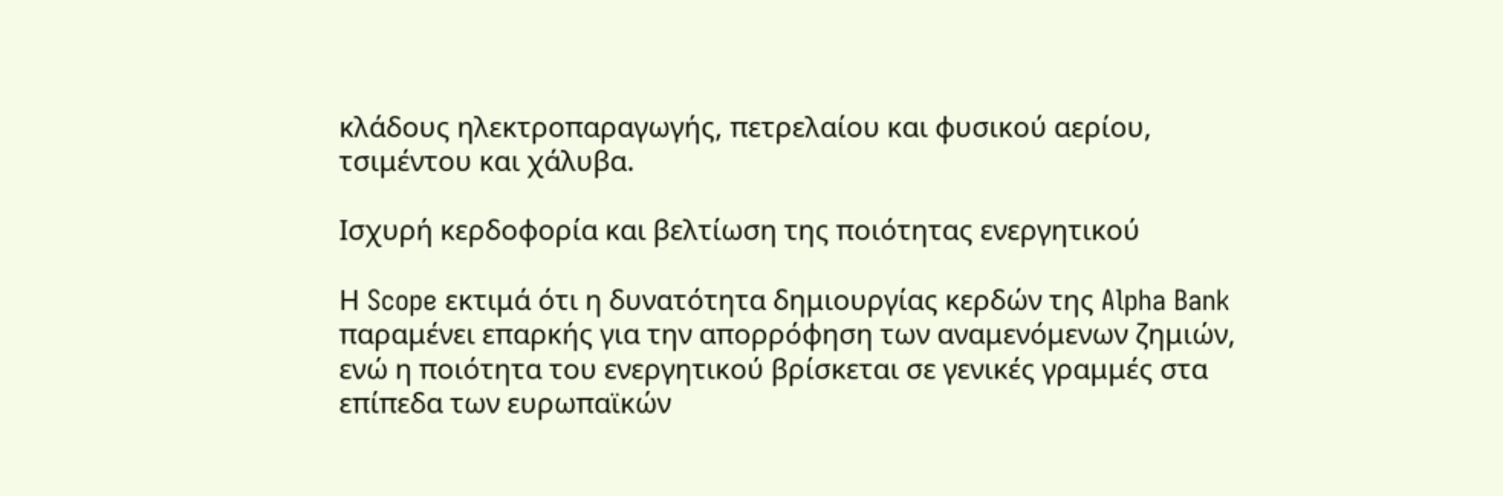κλάδους ηλεκτροπαραγωγής, πετρελαίου και φυσικού αερίου, τσιμέντου και χάλυβα.

Ισχυρή κερδοφορία και βελτίωση της ποιότητας ενεργητικού

Η Scope εκτιμά ότι η δυνατότητα δημιουργίας κερδών της Alpha Bank παραμένει επαρκής για την απορρόφηση των αναμενόμενων ζημιών, ενώ η ποιότητα του ενεργητικού βρίσκεται σε γενικές γραμμές στα επίπεδα των ευρωπαϊκών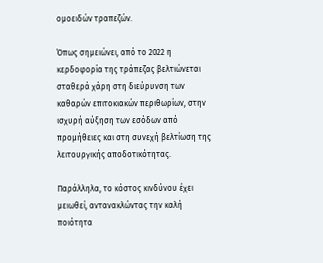ομοειδών τραπεζών.

Όπως σημειώνει, από το 2022 η κερδοφορία της τράπεζας βελτιώνεται σταθερά χάρη στη διεύρυνση των καθαρών επιτοκιακών περιθωρίων, στην ισχυρή αύξηση των εσόδων από προμήθειες και στη συνεχή βελτίωση της λειτουργικής αποδοτικότητας.

Παράλληλα, το κόστος κινδύνου έχει μειωθεί, αντανακλώντας την καλή ποιότητα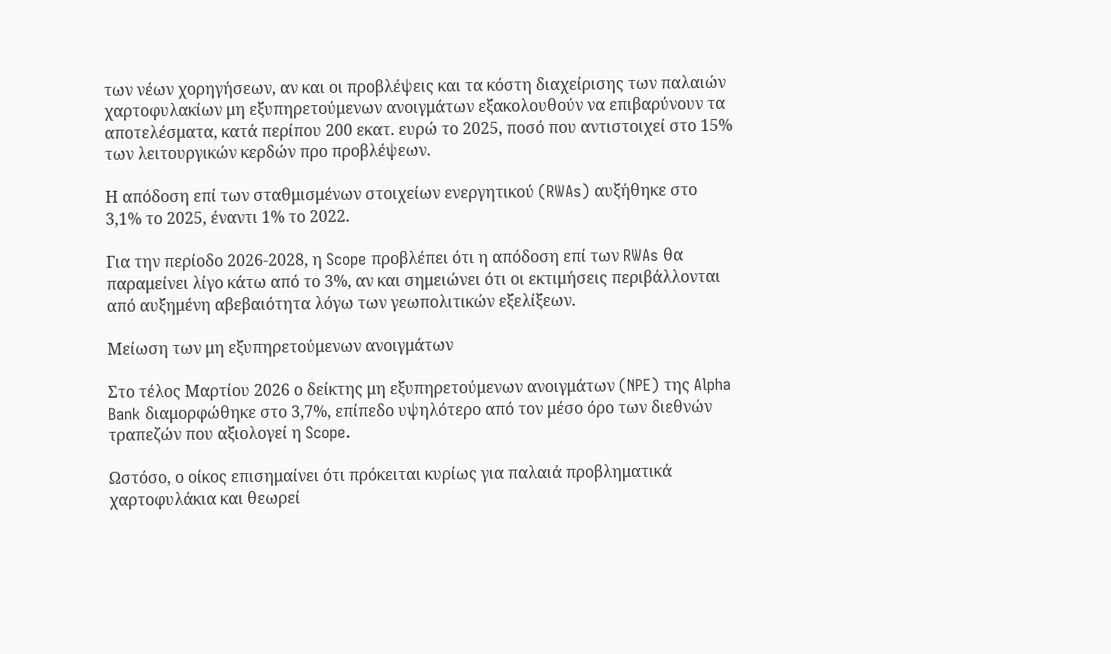των νέων χορηγήσεων, αν και οι προβλέψεις και τα κόστη διαχείρισης των παλαιών χαρτοφυλακίων μη εξυπηρετούμενων ανοιγμάτων εξακολουθούν να επιβαρύνουν τα αποτελέσματα, κατά περίπου 200 εκατ. ευρώ το 2025, ποσό που αντιστοιχεί στο 15% των λειτουργικών κερδών προ προβλέψεων.

Η απόδοση επί των σταθμισμένων στοιχείων ενεργητικού (RWAs) αυξήθηκε στο 3,1% το 2025, έναντι 1% το 2022.

Για την περίοδο 2026-2028, η Scope προβλέπει ότι η απόδοση επί των RWAs θα παραμείνει λίγο κάτω από το 3%, αν και σημειώνει ότι οι εκτιμήσεις περιβάλλονται από αυξημένη αβεβαιότητα λόγω των γεωπολιτικών εξελίξεων.

Μείωση των μη εξυπηρετούμενων ανοιγμάτων

Στο τέλος Μαρτίου 2026 ο δείκτης μη εξυπηρετούμενων ανοιγμάτων (NPE) της Alpha Bank διαμορφώθηκε στο 3,7%, επίπεδο υψηλότερο από τον μέσο όρο των διεθνών τραπεζών που αξιολογεί η Scope.

Ωστόσο, ο οίκος επισημαίνει ότι πρόκειται κυρίως για παλαιά προβληματικά χαρτοφυλάκια και θεωρεί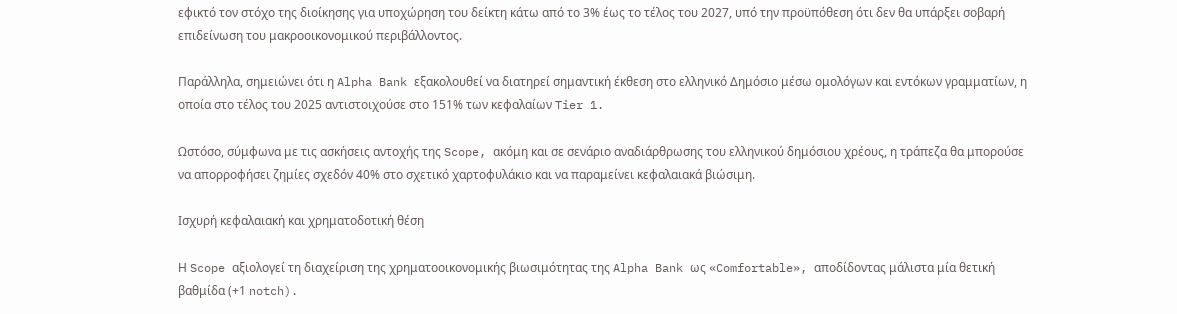εφικτό τον στόχο της διοίκησης για υποχώρηση του δείκτη κάτω από το 3% έως το τέλος του 2027, υπό την προϋπόθεση ότι δεν θα υπάρξει σοβαρή επιδείνωση του μακροοικονομικού περιβάλλοντος.

Παράλληλα, σημειώνει ότι η Alpha Bank εξακολουθεί να διατηρεί σημαντική έκθεση στο ελληνικό Δημόσιο μέσω ομολόγων και εντόκων γραμματίων, η οποία στο τέλος του 2025 αντιστοιχούσε στο 151% των κεφαλαίων Tier 1.

Ωστόσο, σύμφωνα με τις ασκήσεις αντοχής της Scope, ακόμη και σε σενάριο αναδιάρθρωσης του ελληνικού δημόσιου χρέους, η τράπεζα θα μπορούσε να απορροφήσει ζημίες σχεδόν 40% στο σχετικό χαρτοφυλάκιο και να παραμείνει κεφαλαιακά βιώσιμη.

Ισχυρή κεφαλαιακή και χρηματοδοτική θέση

Η Scope αξιολογεί τη διαχείριση της χρηματοοικονομικής βιωσιμότητας της Alpha Bank ως «Comfortable», αποδίδοντας μάλιστα μία θετική βαθμίδα (+1 notch).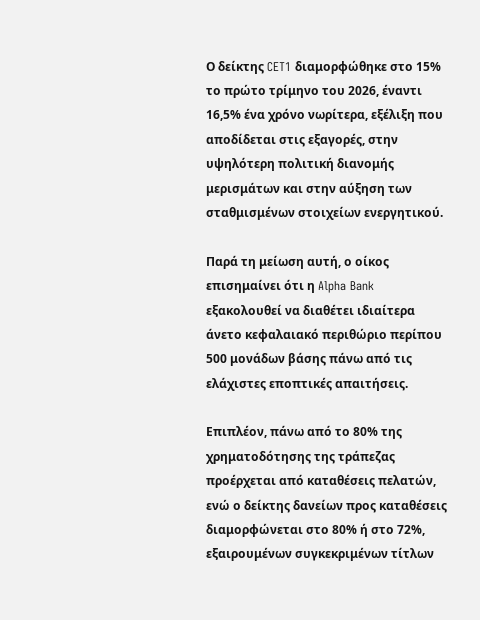Ο δείκτης CET1 διαμορφώθηκε στο 15% το πρώτο τρίμηνο του 2026, έναντι 16,5% ένα χρόνο νωρίτερα, εξέλιξη που αποδίδεται στις εξαγορές, στην υψηλότερη πολιτική διανομής μερισμάτων και στην αύξηση των σταθμισμένων στοιχείων ενεργητικού.

Παρά τη μείωση αυτή, ο οίκος επισημαίνει ότι η Alpha Bank εξακολουθεί να διαθέτει ιδιαίτερα άνετο κεφαλαιακό περιθώριο περίπου 500 μονάδων βάσης πάνω από τις ελάχιστες εποπτικές απαιτήσεις.

Επιπλέον, πάνω από το 80% της χρηματοδότησης της τράπεζας προέρχεται από καταθέσεις πελατών, ενώ ο δείκτης δανείων προς καταθέσεις διαμορφώνεται στο 80% ή στο 72%, εξαιρουμένων συγκεκριμένων τίτλων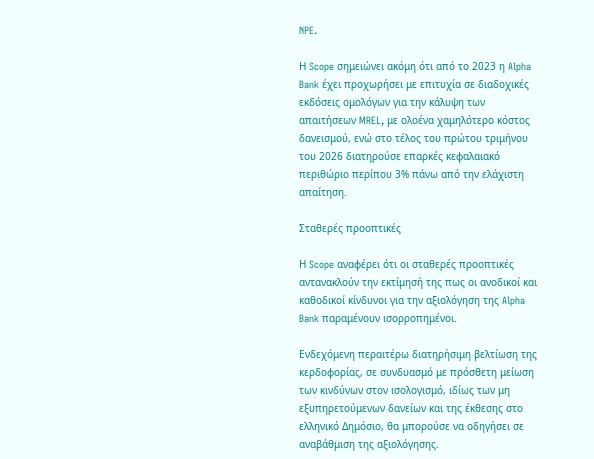NPE.

Η Scope σημειώνει ακόμη ότι από το 2023 η Alpha Bank έχει προχωρήσει με επιτυχία σε διαδοχικές εκδόσεις ομολόγων για την κάλυψη των απαιτήσεων MREL, με ολοένα χαμηλότερο κόστος δανεισμού, ενώ στο τέλος του πρώτου τριμήνου του 2026 διατηρούσε επαρκές κεφαλαιακό περιθώριο περίπου 3% πάνω από την ελάχιστη απαίτηση.

Σταθερές προοπτικές

Η Scope αναφέρει ότι οι σταθερές προοπτικές αντανακλούν την εκτίμησή της πως οι ανοδικοί και καθοδικοί κίνδυνοι για την αξιολόγηση της Alpha Bank παραμένουν ισορροπημένοι.

Ενδεχόμενη περαιτέρω διατηρήσιμη βελτίωση της κερδοφορίας, σε συνδυασμό με πρόσθετη μείωση των κινδύνων στον ισολογισμό, ιδίως των μη εξυπηρετούμενων δανείων και της έκθεσης στο ελληνικό Δημόσιο, θα μπορούσε να οδηγήσει σε αναβάθμιση της αξιολόγησης.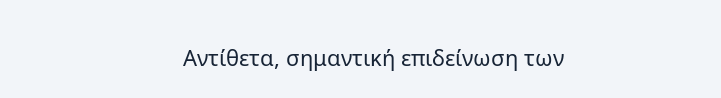Αντίθετα, σημαντική επιδείνωση των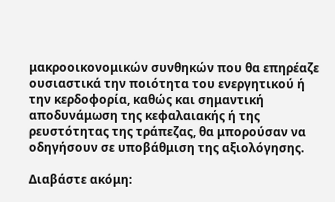μακροοικονομικών συνθηκών που θα επηρέαζε ουσιαστικά την ποιότητα του ενεργητικού ή την κερδοφορία, καθώς και σημαντική αποδυνάμωση της κεφαλαιακής ή της ρευστότητας της τράπεζας, θα μπορούσαν να οδηγήσουν σε υποβάθμιση της αξιολόγησης.

Διαβάστε ακόμη: